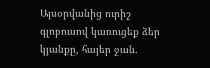Այսօրվանից ուրիշ գլոբուսով կառուցեք ձեր կյանքը, հայեր ջան.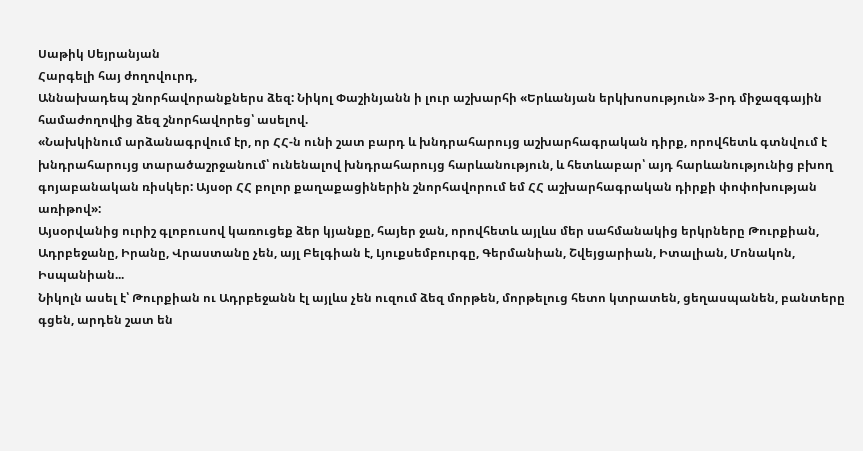Սաթիկ Սեյրանյան
Հարգելի հայ ժողովուրդ,
Աննախադեպ շնորհավորանքներս ձեզ: Նիկոլ Փաշինյանն ի լուր աշխարհի «Երևանյան երկխոսություն» 3-րդ միջազգային համաժողովից ձեզ շնորհավորեց՝ ասելով.
«Նախկինում արձանագրվում էր, որ ՀՀ-ն ունի շատ բարդ և խնդրահարույց աշխարհագրական դիրք, որովհետև գտնվում է խնդրահարույց տարածաշրջանում՝ ունենալով խնդրահարույց հարևանություն, և հետևաբար՝ այդ հարևանությունից բխող գոյաբանական ռիսկեր: Այսօր ՀՀ բոլոր քաղաքացիներին շնորհավորում եմ ՀՀ աշխարհագրական դիրքի փոփոխության առիթով»:
Այսօրվանից ուրիշ գլոբուսով կառուցեք ձեր կյանքը, հայեր ջան, որովհետև այլևս մեր սահմանակից երկրները Թուրքիան, Ադրբեջանը, Իրանը, Վրաստանը չեն, այլ Բելգիան է, Լյուքսեմբուրգը, Գերմանիան, Շվեյցարիան, Իտալիան, Մոնակոն, Իսպանիան...
Նիկոլն ասել է՝ Թուրքիան ու Ադրբեջանն էլ այլևս չեն ուզում ձեզ մորթեն, մորթելուց հետո կտրատեն, ցեղասպանեն, բանտերը գցեն, արդեն շատ են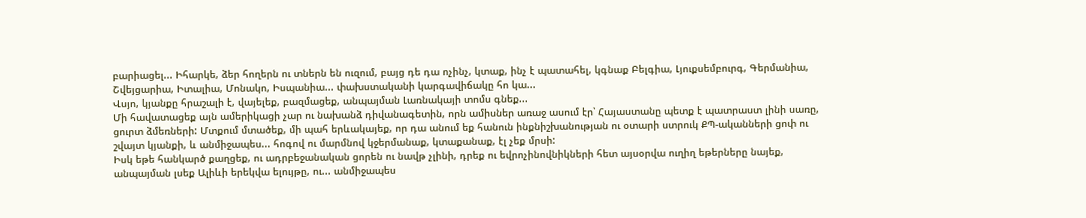բարիացել... Իհարկե, ձեր հողերն ու տներն են ուզում, բայց դե դա ոչինչ, կտաք, ինչ է պատահել, կգնաք Բելգիա, Լյուքսեմբուրգ, Գերմանիա, Շվեյցարիա, Իտալիա, Մոնակո, Իսպանիա... փախստականի կարգավիճակը հո կա...
Վսյո, կյանքը հրաշալի է, վայելեք, բազմացեք, անպայման Լառնակայի տոմս գնեք...
Մի հավատացեք այն ամերիկացի չար ու նախանձ դիվանագետին, որն ամիսներ առաջ ասում էր՝ Հայաստանը պետք է պատրաստ լինի սառը, ցուրտ ձմեռների: Մտքում մտածեք, մի պահ երևակայեք, որ դա անում եք հանուն ինքնիշխանության ու օտարի ստրուկ ՔՊ-ականների ցոփ ու շվայտ կյանքի, և անմիջապես... հոգով ու մարմնով կջերմանաք, կտաքանաք, էլ չեք մրսի:
Իսկ եթե հանկարծ քաղցեք, ու ադրբեջանական ցորեն ու նավթ չլինի, դրեք ու եվրոչինովնիկների հետ այսօրվա ուղիղ եթերները նայեք, անպայման լսեք Ալիևի երեկվա ելույթը, ու... անմիջապես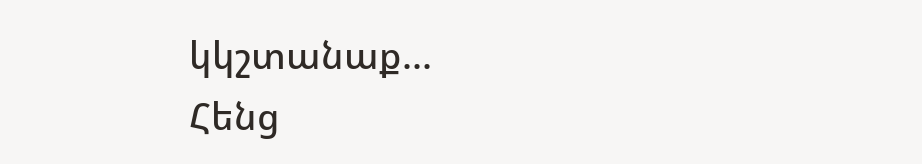կկշտանաք...
Հենց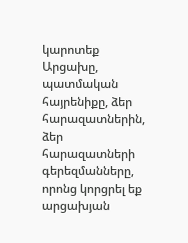կարոտեք Արցախը, պատմական հայրենիքը, ձեր հարազատներին, ձեր հարազատների գերեզմանները, որոնց կորցրել եք արցախյան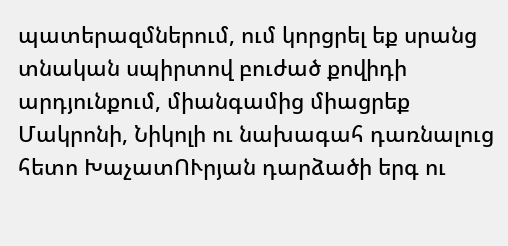պատերազմներում, ում կորցրել եք սրանց տնական սպիրտով բուժած քովիդի արդյունքում, միանգամից միացրեք Մակրոնի, Նիկոլի ու նախագահ դառնալուց հետո ԽաչատՈՒրյան դարձածի երգ ու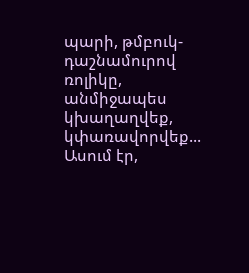պարի, թմբուկ-դաշնամուրով ռոլիկը, անմիջապես կխաղաղվեք, կփառավորվեք...
Ասում էր,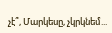չէ՞, Մարկեսը, չկրկնեմ...